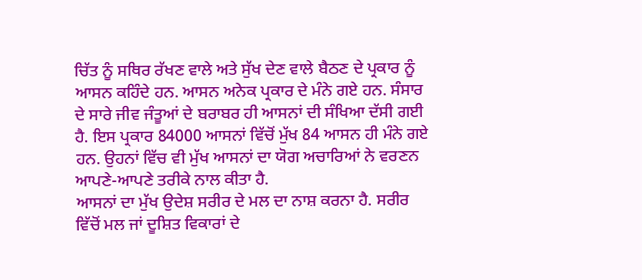ਚਿੱਤ ਨੂੰ ਸਥਿਰ ਰੱਖਣ ਵਾਲੇ ਅਤੇ ਸੁੱਖ ਦੇਣ ਵਾਲੇ ਬੈਠਣ ਦੇ ਪ੍ਰਕਾਰ ਨੂੰ ਆਸਨ ਕਹਿੰਦੇ ਹਨ. ਆਸਨ ਅਨੇਕ ਪ੍ਰਕਾਰ ਦੇ ਮੰਨੇ ਗਏ ਹਨ. ਸੰਸਾਰ ਦੇ ਸਾਰੇ ਜੀਵ ਜੰਤੂਆਂ ਦੇ ਬਰਾਬਰ ਹੀ ਆਸਨਾਂ ਦੀ ਸੰਖਿਆ ਦੱਸੀ ਗਈ ਹੈ. ਇਸ ਪ੍ਰਕਾਰ 84000 ਆਸਨਾਂ ਵਿੱਚੋਂ ਮੁੱਖ 84 ਆਸਨ ਹੀ ਮੰਨੇ ਗਏ ਹਨ. ਉਹਨਾਂ ਵਿੱਚ ਵੀ ਮੁੱਖ ਆਸਨਾਂ ਦਾ ਯੋਗ ਅਚਾਰਿਆਂ ਨੇ ਵਰਣਨ ਆਪਣੇ-ਆਪਣੇ ਤਰੀਕੇ ਨਾਲ ਕੀਤਾ ਹੈ.
ਆਸਨਾਂ ਦਾ ਮੁੱਖ ਉਦੇਸ਼ ਸਰੀਰ ਦੇ ਮਲ ਦਾ ਨਾਸ਼ ਕਰਨਾ ਹੈ. ਸਰੀਰ ਵਿੱਚੋਂ ਮਲ ਜਾਂ ਦੂਸ਼ਿਤ ਵਿਕਾਰਾਂ ਦੇ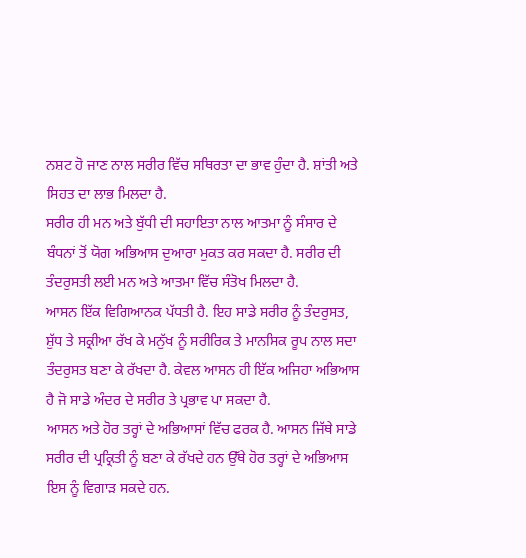ਨਸ਼ਟ ਹੋ ਜਾਣ ਨਾਲ ਸਰੀਰ ਵਿੱਚ ਸਥਿਰਤਾ ਦਾ ਭਾਵ ਹੁੰਦਾ ਹੈ. ਸ਼ਾਂਤੀ ਅਤੇ ਸਿਹਤ ਦਾ ਲਾਭ ਮਿਲਦਾ ਹੈ.
ਸਰੀਰ ਹੀ ਮਨ ਅਤੇ ਬੁੱਧੀ ਦੀ ਸਹਾਇਤਾ ਨਾਲ ਆਤਮਾ ਨੂੰ ਸੰਸਾਰ ਦੇ ਬੰਧਨਾਂ ਤੋਂ ਯੋਗ ਅਭਿਆਸ ਦੁਆਰਾ ਮੁਕਤ ਕਰ ਸਕਦਾ ਹੈ. ਸਰੀਰ ਦੀ ਤੰਦਰੁਸਤੀ ਲਈ ਮਨ ਅਤੇ ਆਤਮਾ ਵਿੱਚ ਸੰਤੋਖ ਮਿਲਦਾ ਹੈ.
ਆਸਨ ਇੱਕ ਵਿਗਿਆਨਕ ਪੱਧਤੀ ਹੈ. ਇਹ ਸਾਡੇ ਸਰੀਰ ਨੂੰ ਤੰਦਰੁਸਤ, ਸ਼ੁੱਧ ਤੇ ਸਕ੍ਰੀਆ ਰੱਖ ਕੇ ਮਨੁੱਖ ਨੂੰ ਸਰੀਰਿਕ ਤੇ ਮਾਨਸਿਕ ਰੂਪ ਨਾਲ ਸਦਾ ਤੰਦਰੁਸਤ ਬਣਾ ਕੇ ਰੱਖਦਾ ਹੈ. ਕੇਵਲ ਆਸਨ ਹੀ ਇੱਕ ਅਜਿਹਾ ਅਭਿਆਸ ਹੈ ਜੋ ਸਾਡੇ ਅੰਦਰ ਦੇ ਸਰੀਰ ਤੇ ਪ੍ਰਭਾਵ ਪਾ ਸਕਦਾ ਹੈ.
ਆਸਨ ਅਤੇ ਹੋਰ ਤਰ੍ਹਾਂ ਦੇ ਅਭਿਆਸਾਂ ਵਿੱਚ ਫਰਕ ਹੈ. ਆਸਨ ਜਿੱਥੇ ਸਾਡੇ ਸਰੀਰ ਦੀ ਪ੍ਰਕ੍ਰਿਤੀ ਨੂੰ ਬਣਾ ਕੇ ਰੱਖਦੇ ਹਨ ਉੱਥੇ ਹੋਰ ਤਰ੍ਹਾਂ ਦੇ ਅਭਿਆਸ ਇਸ ਨੂੰ ਵਿਗਾੜ ਸਕਦੇ ਹਨ.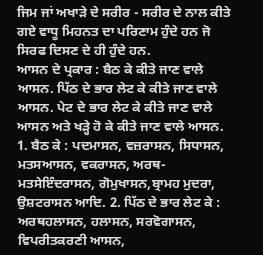ਜਿਮ ਜਾਂ ਅਖਾੜੇ ਦੇ ਸਰੀਰ - ਸਰੀਰ ਦੇ ਨਾਲ ਕੀਤੇ ਗਏ ਵਾਧੂ ਮਿਹਨਤ ਦਾ ਪਰਿਣਾਮ ਹੁੰਦੇ ਹਨ ਜੋ ਸਿਰਫ ਦਿਸਣ ਦੇ ਹੀ ਹੁੰਦੇ ਹਨ.
ਆਸਨ ਦੇ ਪ੍ਰਕਾਰ : ਬੈਠ ਕੇ ਕੀਤੇ ਜਾਣ ਵਾਲੇ ਆਸਨ. ਪਿੱਠ ਦੇ ਭਾਰ ਲੇਟ ਕੇ ਕੀਤੇ ਜਾਣ ਵਾਲੇ ਆਸਨ. ਪੇਟ ਦੇ ਭਾਰ ਲੇਟ ਕੇ ਕੀਤੇ ਜਾਣ ਵਾਲੇ ਆਸਨ ਅਤੇ ਖੜ੍ਹੇ ਹੋ ਕੇ ਕੀਤੇ ਜਾਣ ਵਾਲੇ ਆਸਨ.
1. ਬੈਠ ਕੇ : ਪਦਮਾਸਨ, ਵਜ਼ਰਾਸਨ, ਸਿਧਾਸਨ, ਮਤਸਆਸਨ, ਵਕਰਾਸਨ, ਅਰਥ- ਮਤਸੇਇੰਦਰਾਸਨ, ਗੋਮੁਖਾਸਨ,ਬ੍ਰਾਮਹ ਮੁਦਰਾ, ਉਸ਼ਟਰਾਸਨ ਆਦਿ. 2. ਪਿੱਠ ਦੇ ਭਾਰ ਲੇਟ ਕੇ : ਅਰਥਹਲਾਸਨ, ਹਲਾਸਨ, ਸਰਵੋਗਾਸਨ, ਵਿਪਰੀਤਕਰਣੀ ਆਸਨ,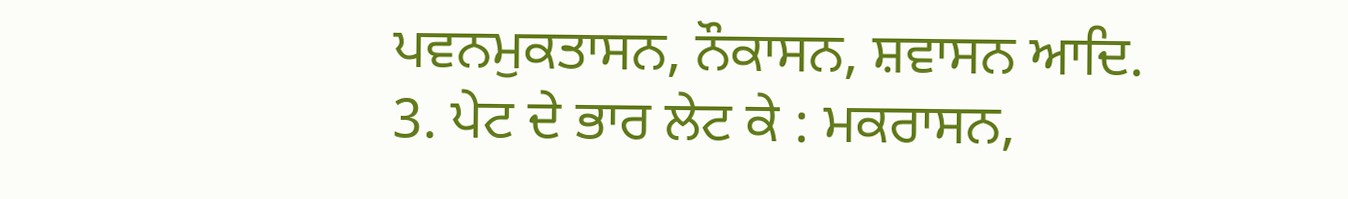ਪਵਨਮੁਕਤਾਸਨ, ਨੌਕਾਸਨ, ਸ਼ਵਾਸਨ ਆਦਿ. 3. ਪੇਟ ਦੇ ਭਾਰ ਲੇਟ ਕੇ : ਮਕਰਾਸਨ,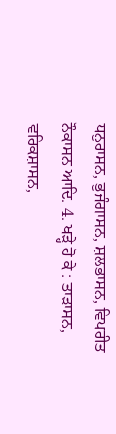ਧਨੁਰਾਸਨ, ਭੁਜੰਗਾਸਨ, ਸ਼ਲਭਾਸਨ, ਵਿਪਰੀਤ ਨੌਕਾਸਨ ਆਦਿ. 4. ਖੜ੍ਹੇ ਹੋ ਕੇ : ਤਾੜਾਸਨ, ਵਰਿਕਸ਼ਾਸਨ,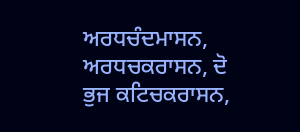ਅਰਧਚੰਦਮਾਸਨ, ਅਰਧਚਕਰਾਸਨ, ਦੋ ਭੁਜ ਕਟਿਚਕਰਾਸਨ,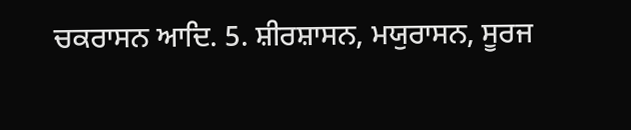ਚਕਰਾਸਨ ਆਦਿ. 5. ਸ਼ੀਰਸ਼ਾਸਨ, ਮਯੁਰਾਸਨ, ਸੂਰਜ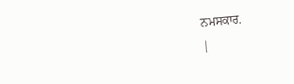ਨਮਸਕਾਰ.
|